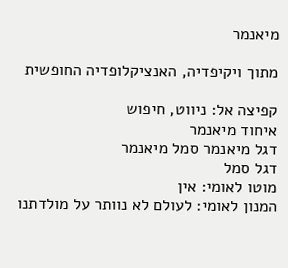מיאנמר

מתוך ויקיפדיה, האנציקלופדיה החופשית

קפיצה אל: ניווט, חיפוש
איחוד מיאנמר
דגל מיאנמר סמל מיאנמר
דגל סמל
מוטו לאומי: אין
המנון לאומי: לעולם לא נוותר על מולדתנו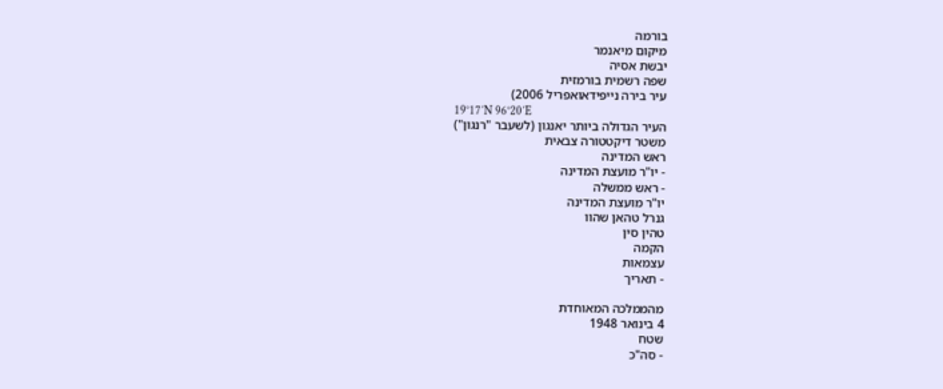בורמה
מיקום מיאנמר
יבשת אסיה
שפה רשמית בורמזית
עיר בירה נייפידאואפריל 2006)
19°17′N 96°20′E
העיר הגדולה ביותר יאנגון (לשעבר "רנגון")
משטר דיקטטורה צבאית
ראש המדינה
- יו"ר מועצת המדינה
- ראש ממשלה
יו"ר מועצת המדינה
גנרל טהאן שהוו
טהין סין
הקמה
עצמאות
- תאריך

מהממלכה המאוחדת
4 בינואר 1948
שטח
- סה"כ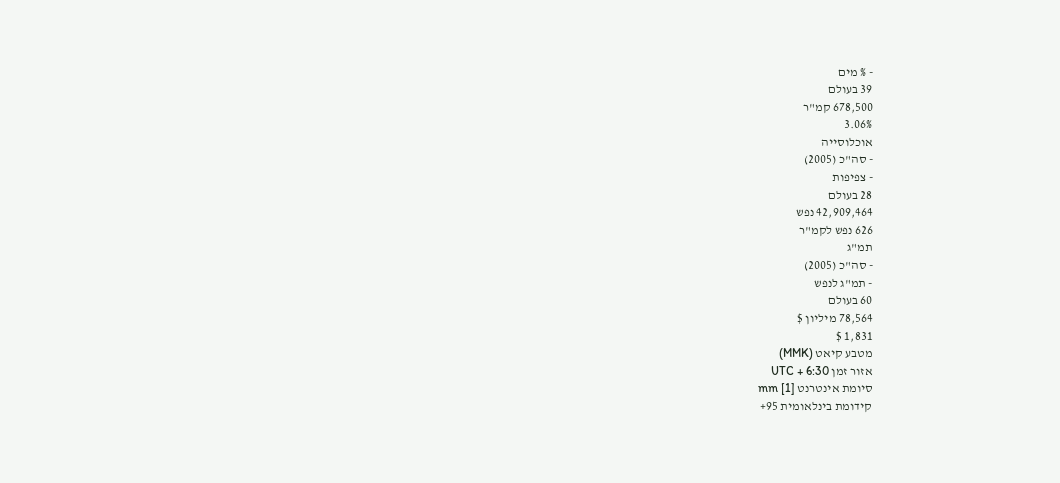- % מים
39 בעולם
678,500 קמ"ר
3.06%
אוכלוסייה
- סה"כ (2005)
- צפיפות
28 בעולם
42,909,464 נפש
626 נפש לקמ"ר
תמ"ג
- סה"כ (2005)
- תמ"ג לנפש
60 בעולם
78,564 מיליון $
1,831 $
מטבע קיאט (MMK)
אזור זמן UTC + 6:30
סיומת אינטרנט mm [1]
קידומת בינלאומית 95+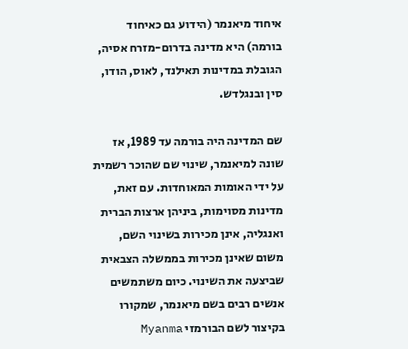איחוד מיאנמר (הידוע גם כאיחוד בורמה) היא מדינה בדרום-מזרח אסיה, הגובלת במדינות תאילנד, לאוס, הודו, סין ובנגלדש.

שם המדינה היה בורמה עד 1989, אז שונה למיאנמר, שינוי שם שהוכר רשמית על ידי האומות המאוחדות. עם זאת, מדינות מסוימות, ביניהן ארצות הברית ואנגליה, אינן מכירות בשינוי השם, משום שאינן מכירות בממשלה הצבאית שביצעה את השינוי. כיום משתמשים אנשים רבים בשם מיאנמר, שמקורו בקיצור לשם הבורמזי Myanma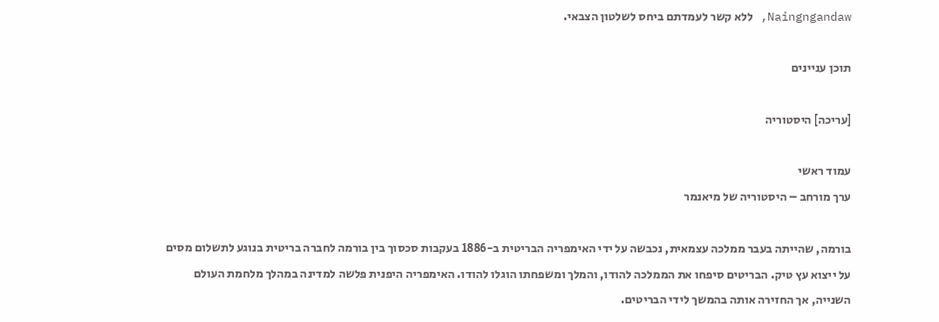Naingngandaw, ללא קשר לעמדתם ביחס לשלטון הצבאי.

תוכן עניינים

[עריכה] היסטוריה

עמוד ראשי
ערך מורחב – היסטוריה של מיאנמר

בורמה, שהייתה בעבר ממלכה עצמאית, נכבשה על ידי האימפריה הבריטית ב-1886 בעקבות סכסוך בין בורמה לחברה בריטית בנוגע לתשלום מסים על ייצוא עץ טיק. הבריטים סיפחו את הממלכה להודו, והמלך ומשפחתו הוגלו להודו. האימפריה היפנית פלשה למדינה במהלך מלחמת העולם השנייה, אך החזירה אותה בהמשך לידי הבריטים.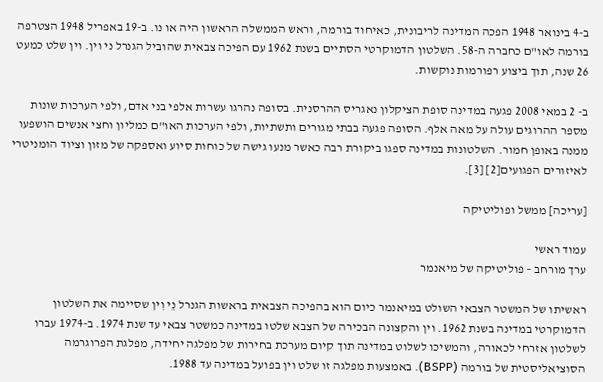ב-4 בינואר 1948 הפכה המדינה לריבונית, כאיחוד בורמה, וראש הממשלה הראשון היה או נו. ב-19 באפריל 1948 הצטרפה בורמה לאו"ם כחברה ה-58. השלטון הדמוקרטי הסתיים בשנת 1962 עם הפיכה צבאית שהוביל הגנרל ני וין. וין שלט כמעט 26 שנה, תוך ביצוע רפורמות נוקשות.

ב- 2 במאי 2008 פגעה במדינה סופת הציקלון נאגריס ההרסנית. בסופה נהרגו עשרות אלפי בני אדם, ולפי הערכות שונות מספר ההרוגים עולה על מאה אלף. הסופה פגעה בבתי מגורים ותשתיות, ולפי הערכות האו"ם כמליון וחצי אנשים הושפעו ממנה באופן חמור. השלטונות במדינה ספגו ביקורת רבה כאשר מנעו גישה של כוחות סיוע ואספקה של מזון וציוד הומניטרי לאיזורים הפגועים[2] [3].

[עריכה] ממשל ופוליטיקה

עמוד ראשי
ערך מורחב – פוליטיקה של מיאנמר

ראשיתו של המשטר הצבאי השולט במיאנמר כיום הוא בהפיכה הצבאית בראשות הגנרל נֵי וִין שסיימה את השלטון הדמוקרטי במדינה בשנת 1962. וין והקצונה הבכירה של הצבא שלטו במדינה כמשטר צבאי עד שנת 1974. ב-1974 עברו לשלטון אזרחי לכאורה, והמשיכו לשלוט במדינה תוך קיום מערכת בחירות של מפלגה יחידה, מפלגת הפרוגרמה הסוציאליסטית של בורמה (BSPP). באמצעות מפלגה זו שלט וין בפועל במדינה עד 1988.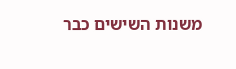משנות השישים כבר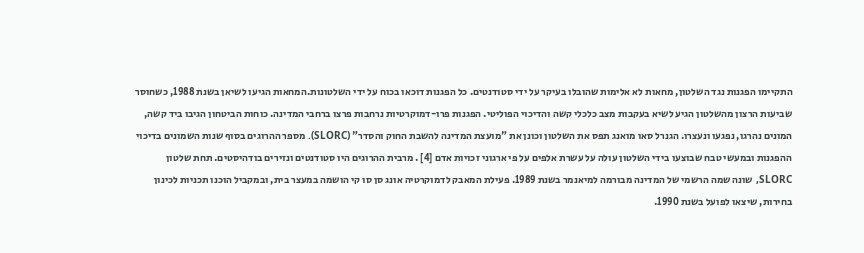התקיימו הפגנות נגד השלטון, מחאות לא אלימות שהובלו בעיקר על ידי סטודנטים. כל הפגנות דוכאו בכוח על ידי השלטונות.המחאות הגיעו לשיאן בשנת 1988, כשחוסר שביעות הרצון מהשלטון הגיע לשיא בעקבות מצב כלכלי קשה והדיכוי הפוליטי. הפגנות פרו-דמוקרטיות נרחבות פרצו ברחבי המדינה. כוחות הביטחון הגיבו ביד קשה, המונים נהרגו, נפגעו ונעצרו. הגנרל סאו מואנג תפס את השלטון וכונן את "מועצת המדינה להשבת החוק והסדר" (SLORC). מספר ההרוגים בסוף שנות השמונים בדיכוי ההפגנות ובמעשי טבח שבוצעו בידי השלטון עולה על עשרת אלפים על פי ארגוני זכויות אדם [4] . מרבית ההרוגים היו סטודנטים ונזירים בודהיסטים. תחת שלטון SLORC, שונה שמה הרשמי של המדינה מבורמה למיאנמר בשנת 1989. פעילת המאבק לדמוקרטיה אונג סן סו קי הושמה במעצר בית, ובמקביל הוכנו תכניות לכינון בחירות, שיצאו לפועל בשנת 1990.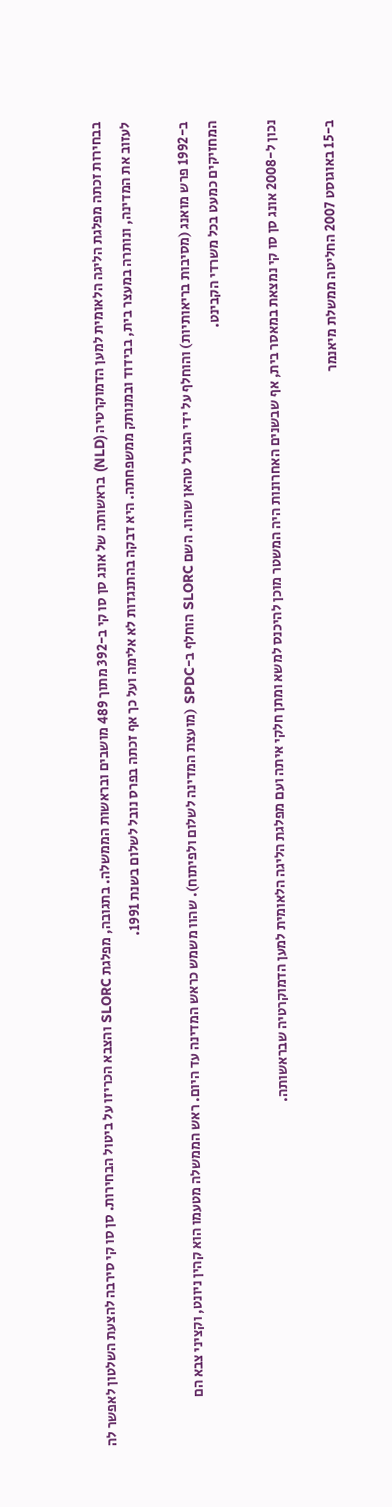בבחירות זכתה מפלגת הליגה הלאומית למען הדמוקרטיה (NLD) בראשותה של אונג סן סו קי ב-392 מתוך 489 מושבים ובראשות הממשלה. בתגובה, מפלגת SLORC והצבא הכריזו על ביטול הבחירות. סן סו קי סירבה להצעת השלטון לאפשר לה לעזוב את המדינה, ונותרה במעצר בית, בבידוד ובמנותק ממשפחתה. היא דבקה בהתנגדות לא אלימה ועל כך אף זכתה בפרס נובל לשלום בשנת 1991.

ב-1992 פרש מואנג (מסיבות בריאותיות) והוחלף על ידי הגנרל טהאן שהוו. השם SLORC הוחלף ב-SPDC (מועצת המדינה לשלום ולפיתוח). שהוו משמש כראש המדינה עד היום. ראש הממשלה מטעמו הוא קהין ניונט, וקציני צבא הם המחזיקים כמעט בכל משרדי הקבינט.

נכון ל-2008 אונג סן סו קי נמצאת במאסר בית, אף שבשנים האחרונות היה המשטר מוכן להיכנס למשא ומתן חלקי איתה ועם מפלגת הליגה הלאומית למען הדמוקרטיה שבראשותה.

ב-15 באוגוסט 2007 החליטה ממשלת מיאנמר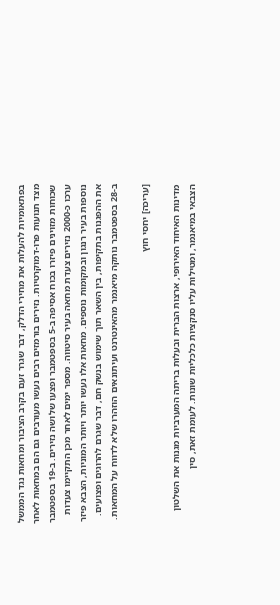בפתאומיות להעלות את מחירי הדלק, דבר שגרר זעם בקרב הציבור ומחאות נגד הממשל מצד תנועות פרו-דמוקרטיות. נזירים בורמזים רבים נעשו מעורבים גם הם במחאות לאחר שכוחות מזוינים פיזרו בכוח אסיפה ב-5 בספטמבר ופצעו שלושה נזירים. ב-19 בספטמבר ערכו כ-2000 נזירים צעדת מחאה בעיר סיטווה. מספר ימים לאחר מכן התקיימו צעדות נוספות בעיר רנגון ובמקומות נוספים. מחאות אלו נעשו יותר ויותר המוניות, הצבא פיזר את ההפגנות בתקיפות, בין השאר תוך שימוש בנשק חם, דבר שגרם להרוגים ופצועים. ב-28 בספטמבר נותקה מיאנמר מהאינטרנט ועיתונאים הוזהרו שלא לדווח על המחאות.

[עריכה] יחסי חוץ

מדינות האיחוד האירופי, ארצות הברית ובעלות בריתה המערביות מגנות את השלטון הצבאי במיאנמר, ומטילות עליו סנקציות כלכליות שונות. לעומת זאת, סין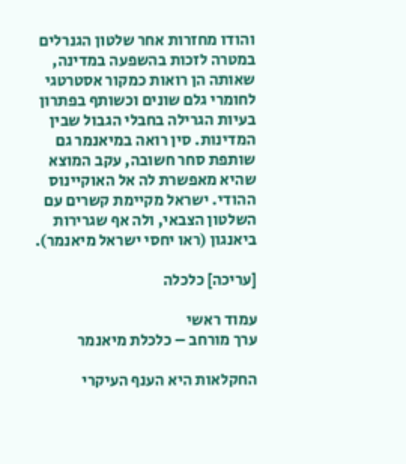והודו מחזרות אחר שלטון הגנרלים במטרה לזכות בהשפעה במדינה, שאותה הן רואות כמקור אסטרטגי לחומרי גלם שונים וכשותף בפתרון בעיות הגרילה בחבלי הגבול שבין המדינות. סין רואה במיאנמר גם שותפת סחר חשובה, עקב המוצא שהיא מאפשרת לה אל האוקיינוס ההודי. ישראל מקיימת קשרים עם השלטון הצבאי, ולה אף שגרירות ביאנגון (ראו יחסי ישראל מיאנמר).

[עריכה] כלכלה

עמוד ראשי
ערך מורחב – כלכלת מיאנמר

החקלאות היא הענף העיקרי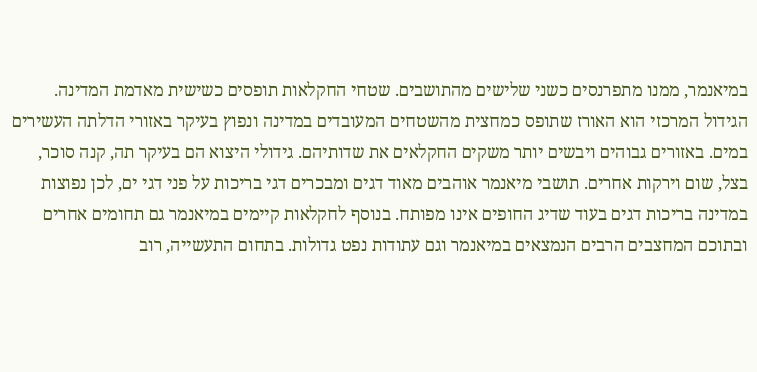במיאנמר, ממנו מתפרנסים כשני שלישים מהתושבים. שטחי החקלאות תופסים כשישית מאדמת המדינה. הגידול המרכזי הוא האורז שתופס כמחצית מהשטחים המעובדים במדינה ונפוץ בעיקר באזורי הדלתה העשירים במים. באזורים גבוהים ויבשים יותר משקים החקלאים את שדותיהם. גידולי היצוא הם בעיקר תה, קנה סוכר, בצל, שום וירקות אחרים. תושבי מיאנמר אוהבים מאוד דגים ומבכרים דגי בריכות על פני דגי ים, לכן נפוצות במדינה בריכות דגים בעוד שדיג החופים אינו מפותח. בנוסף לחקלאות קיימים במיאנמר גם תחומים אחרים ובתוכם המחצבים הרבים הנמצאים במיאנמר וגם עתודות נפט גדולות. בתחום התעשייה, רוב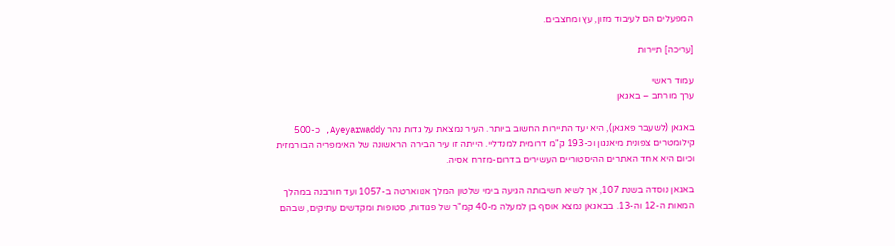המפעלים הם לעיבוד מזון, עץ ומחצבים.

[עריכה] תיירות

עמוד ראשי
ערך מורחב – באגאן

באגאן (לשעבר פאגאן), היא יעד התיירות החשוב ביותר. העיר נמצאת על גדות נהר Ayeyarwaddy, כ-500 קילומטרים צפונית מיאנגון וכ-193 ק"מ דרומית למנדליי. הייתה זו עיר הבירה הראשונה של האימפריה הבורמזית וכיום היא אחד האתרים ההיסטוריים העשירים בדרום-מזרח אסיה.

באגאן נוסדה בשנת 107, אך לשיא חשיבותה הגיעה בימי שלטון המלך אנווארטה ב-1057 ועד חורבנה במהלך המאות ה-12 וה-13. בבאגאן נמצא אוסף בן למעלה מ-40 קמ"ר של פגודות, סטופות ומקדשים עתיקים, שבהם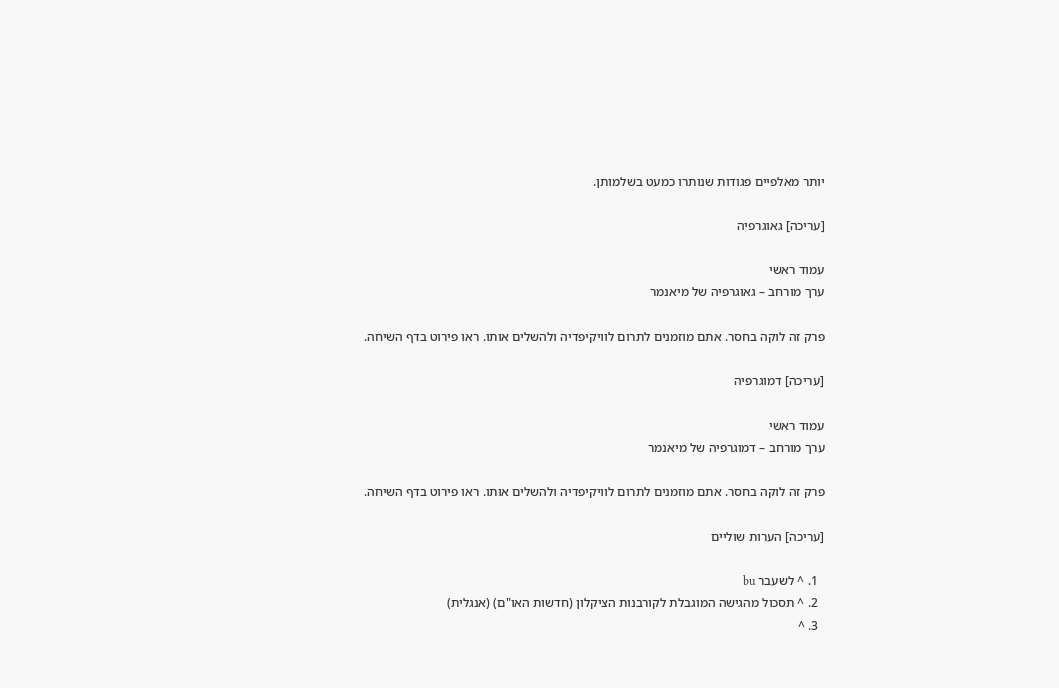יותר מאלפיים פגודות שנותרו כמעט בשלמותן.

[עריכה] גאוגרפיה

עמוד ראשי
ערך מורחב – גאוגרפיה של מיאנמר

פרק זה לוקה בחסר. אתם מוזמנים לתרום לוויקיפדיה ולהשלים אותו. ראו פירוט בדף השיחה.

[עריכה] דמוגרפיה

עמוד ראשי
ערך מורחב – דמוגרפיה של מיאנמר

פרק זה לוקה בחסר. אתם מוזמנים לתרום לוויקיפדיה ולהשלים אותו. ראו פירוט בדף השיחה.

[עריכה] הערות שוליים

  1. ^ לשעבר bu
  2. ^ תסכול מהגישה המוגבלת לקורבנות הציקלון (חדשות האו"ם) (אנגלית)
  3. ^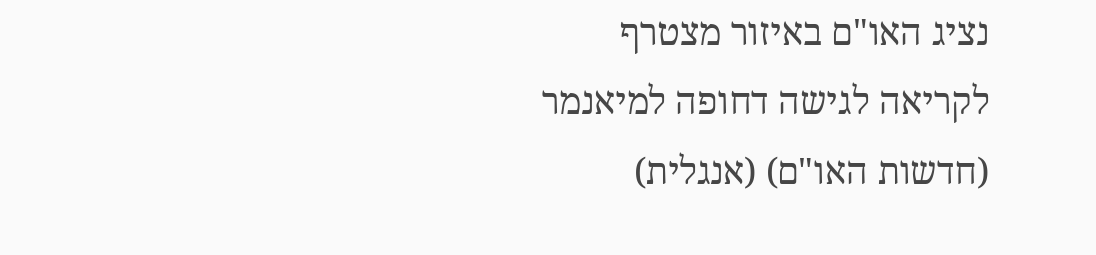נציג האו"ם באיזור מצטרף לקריאה לגישה דחופה למיאנמר (חדשות האו"ם) (אנגלית)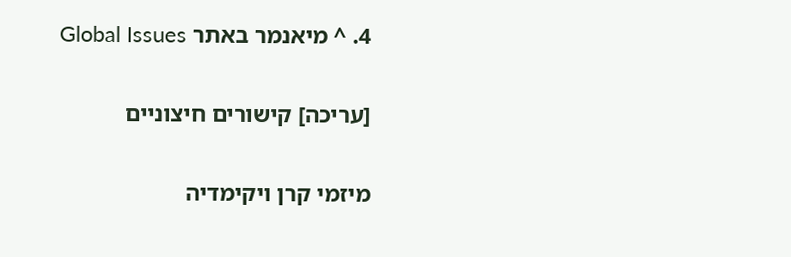4. ^ מיאנמר באתר Global Issues

[עריכה] קישורים חיצוניים

מיזמי קרן ויקימדיה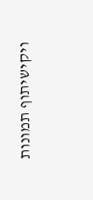ויקישיתוף תמונות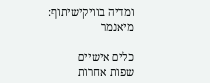ומדיה בוויקישיתוף: מיאנמר

כלים אישיים
שפות אחרות